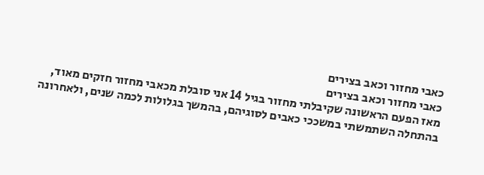כאבי מחזור וכאב בצירים
כאבי מחזור וכאב בצירים
מאז הפעם הראשונה שקיבלתי מחזור בגיל 14 אני סובלת מכאבי מחזור חזקים מאוד, בהתחלה השתמשתי במשככי כאבים לסוגיהם, בהמשך בגלולות לכמה שנים, ולאחרונה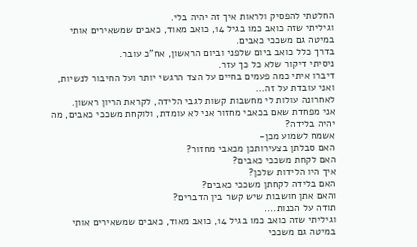החלטתי להפסיק ולראות איך זה יהיה בלי.
וגיליתי שזה כואב כמו בגיל 14, כואב מאוד, כאבים שמשאירים אותי במיטה גם משככי כאבים.
בדרך כלל כואב ביום שלפני וביום הראשון, אח"כ עובר.
ניסיתי דיקור שלא כל כך עזר.
דיברו איתי כמה פעמים בחיים על הצד הרגשי יותר ועל החיבור לנשיות, ואני עובדת על זה...
לאחרונה עולות לי מחשבות קשות לגבי הלידה, לקראת הריון ראשון.
אני מפחדת שאם בכאבי מחזור אני לא עומדת, ולוקחת משככי כאבים, מה יהיה בלידה?
אשמח לשמוע מכן-
האם סבלתן בצעירותכן מכאבי מחזור?
האם לקחת משככי כאבים?
איך היו הלידות שלכן?
האם בלידה לקחתן משככי כאבים?
והאם אתן חושבות שיש קשר בין הדברים?
תודה על הכנות....
וגיליתי שזה כואב כמו בגיל 14, כואב מאוד, כאבים שמשאירים אותי במיטה גם משככי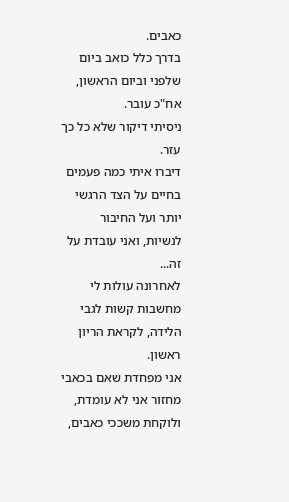כאבים.
בדרך כלל כואב ביום שלפני וביום הראשון, אח"כ עובר.
ניסיתי דיקור שלא כל כך עזר.
דיברו איתי כמה פעמים בחיים על הצד הרגשי יותר ועל החיבור לנשיות, ואני עובדת על זה...
לאחרונה עולות לי מחשבות קשות לגבי הלידה, לקראת הריון ראשון.
אני מפחדת שאם בכאבי מחזור אני לא עומדת, ולוקחת משככי כאבים,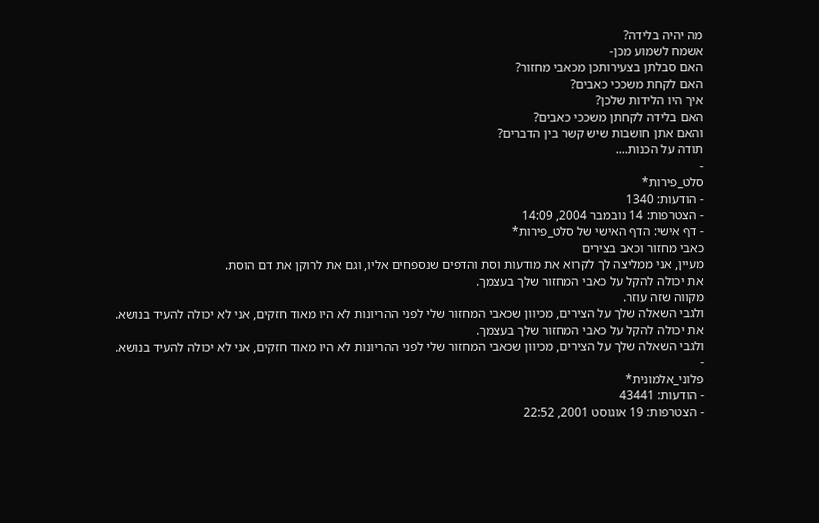מה יהיה בלידה?
אשמח לשמוע מכן-
האם סבלתן בצעירותכן מכאבי מחזור?
האם לקחת משככי כאבים?
איך היו הלידות שלכן?
האם בלידה לקחתן משככי כאבים?
והאם אתן חושבות שיש קשר בין הדברים?
תודה על הכנות....
-
סלט_פירות*
- הודעות: 1340
- הצטרפות: 14 נובמבר 2004, 14:09
- דף אישי: הדף האישי של סלט_פירות*
כאבי מחזור וכאב בצירים
מעיין, אני ממליצה לך לקרוא את מודעות וסת והדפים שנספחים אליו, וגם את לרוקן את דם הוסת.
את יכולה להקל על כאבי המחזור שלך בעצמך.
מקווה שזה עוזר.
ולגבי השאלה שלך על הצירים, מכיוון שכאבי המחזור שלי לפני ההריונות לא היו מאוד חזקים, אני לא יכולה להעיד בנושא.
את יכולה להקל על כאבי המחזור שלך בעצמך.
ולגבי השאלה שלך על הצירים, מכיוון שכאבי המחזור שלי לפני ההריונות לא היו מאוד חזקים, אני לא יכולה להעיד בנושא.
-
פלוני_אלמונית*
- הודעות: 43441
- הצטרפות: 19 אוגוסט 2001, 22:52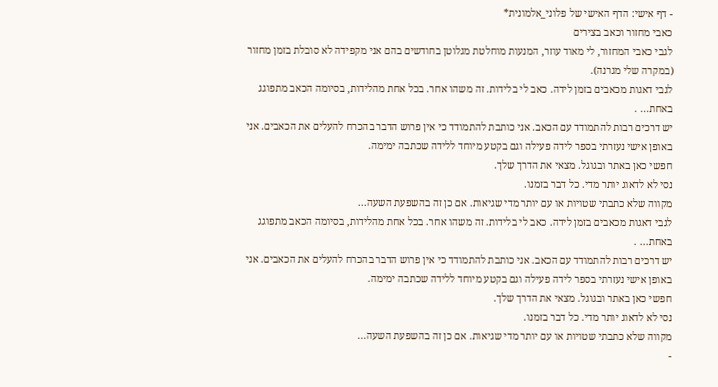- דף אישי: הדף האישי של פלוני_אלמונית*
כאבי מחזור וכאב בצירים
לגבי כאבי המחזור, לי מאוד עוזר, המנעות מוחלטת מגלוטן בחודשים בהם אני מקפידה לא סובלת בזמן מחזור (במקרה שלי מגרנה).
לגבי דאגות מכאבים בזמן לידה. כאב לי בלידות. זה משהו אחר. בכל אחת מהלידות, בסיומה הכאב מתפוגג באחת... .
יש דרכים רבות להתמודד עם הכאב. אני כותבת להתמודד כי אין פרוש הדבר בהכרח להעלים את הכאבים. אני באופן אישי נעזרתי בספר לידה פעילה וגם בקטע מיוחד ללידה שכתבה ימימה.
חפשי כאן באתר ובגוגל. מצאי את הדרך שלך.
נסי לא לדאוג יותר מדי. כל דבר בזמנו.
מקווה שלא כתבתי שטויות או עם יותר מדי שגיאות. אם כן זה בהשפעת השעה...
לגבי דאגות מכאבים בזמן לידה. כאב לי בלידות. זה משהו אחר. בכל אחת מהלידות, בסיומה הכאב מתפוגג באחת... .
יש דרכים רבות להתמודד עם הכאב. אני כותבת להתמודד כי אין פרוש הדבר בהכרח להעלים את הכאבים. אני באופן אישי נעזרתי בספר לידה פעילה וגם בקטע מיוחד ללידה שכתבה ימימה.
חפשי כאן באתר ובגוגל. מצאי את הדרך שלך.
נסי לא לדאוג יותר מדי. כל דבר בזמנו.
מקווה שלא כתבתי שטויות או עם יותר מדי שגיאות. אם כן זה בהשפעת השעה...
-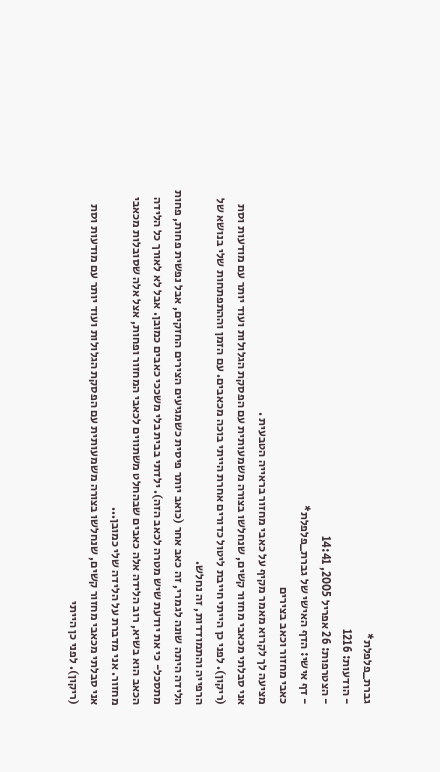גברת_פלפלת*
- הודעות: 1216
- הצטרפות: 26 אפריל 2005, 14:41
- דף אישי: הדף האישי של גברת_פלפלת*
כאבי מחזור וכאב בצירים
מציעה לך לקרוא מאמר מקיף על כאבי מחזור בראייה הטבעית .
אני סבלתי מכאבי מחזור קשים, שנחלשו בצורה משמעותית עם הפסקת הגלולות ועוד יותר עם מודעות וסת (ריקון). לפני כן הייתי חייבת ליטול כדורים אחרת הייתי בוכה מכאבים. עם הזמן וההתפתחות שלי בנושא של הרפייה והתמודדות, זה נחלש.
הלידה היתה שונה לגמרי, זה כאב אחר (כואב יותר פיסית כשמגיעים הצירים החזקים, אבל נפשית פחות, פחות מתסכל- כי את יודעת שיש מטרה לכאב הזה). ילדתי בבית בלי משככי כאבים כמובן. אבל לא לאורך כל הלידה הכאב הוא בשיא, רוב הלידה אלה כאבים שבהחלט משתווים לכאבי המחזור ופחות, אצל אלה שסובלות מכאבי מחזור. אני מדברת על הלידה שלי כמובן...
אני סבלתי מכאבי מחזור קשים, שנחלשו בצורה משמעותית עם הפסקת הגלולות ועוד יותר עם מודעות וסת (ריקון). לפני כן הייתי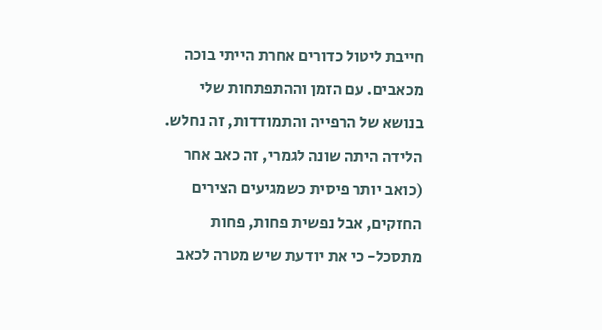חייבת ליטול כדורים אחרת הייתי בוכה מכאבים. עם הזמן וההתפתחות שלי בנושא של הרפייה והתמודדות, זה נחלש.
הלידה היתה שונה לגמרי, זה כאב אחר (כואב יותר פיסית כשמגיעים הצירים החזקים, אבל נפשית פחות, פחות מתסכל- כי את יודעת שיש מטרה לכאב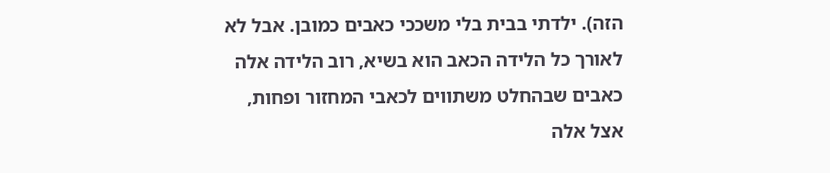הזה). ילדתי בבית בלי משככי כאבים כמובן. אבל לא לאורך כל הלידה הכאב הוא בשיא, רוב הלידה אלה כאבים שבהחלט משתווים לכאבי המחזור ופחות, אצל אלה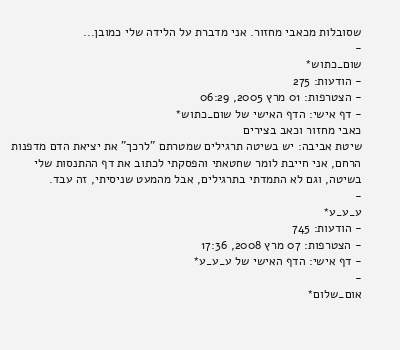שסובלות מכאבי מחזור. אני מדברת על הלידה שלי כמובן...
-
שום_כתוש*
- הודעות: 275
- הצטרפות: 01 מרץ 2005, 06:29
- דף אישי: הדף האישי של שום_כתוש*
כאבי מחזור וכאב בצירים
שיטת אביבה: יש בשיטה תרגילים שמטרתם "לרכך" את יציאת הדם מדפנות הרחם, אני חייבת לומר שחטאתי והפסקתי לכתוב את דף ההתנסות שלי בשיטה, וגם לא התמדתי בתרגילים, אבל מהמעט שניסיתי, זה עבד.
-
ע_ע_ע*
- הודעות: 745
- הצטרפות: 07 מרץ 2008, 17:36
- דף אישי: הדף האישי של ע_ע_ע*
-
אום_שלום*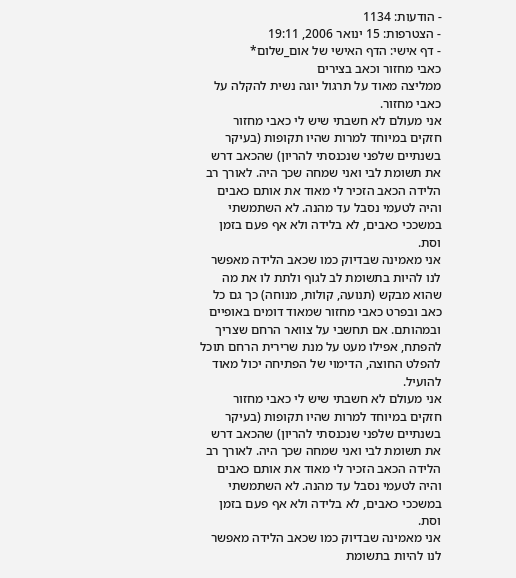- הודעות: 1134
- הצטרפות: 15 ינואר 2006, 19:11
- דף אישי: הדף האישי של אום_שלום*
כאבי מחזור וכאב בצירים
ממליצה מאוד על תרגול יוגה נשית להקלה על כאבי מחזור.
אני מעולם לא חשבתי שיש לי כאבי מחזור חזקים במיוחד למרות שהיו תקופות (בעיקר בשנתיים שלפני שנכנסתי להריון) שהכאב דרש את תשומת לבי ואני שמחה שכך היה. לאורך רב הלידה הכאב הזכיר לי מאוד את אותם כאבים והיה לטעמי נסבל עד מהנה. לא השתמשתי במשככי כאבים, לא בלידה ולא אף פעם בזמן וסת.
אני מאמינה שבדיוק כמו שכאב הלידה מאפשר לנו להיות בתשומת לב לגוף ולתת לו את מה שהוא מבקש (תנועה, קולות, מנוחה) כך גם כל כאב ובפרט כאבי מחזור שמאוד דומים באופיים ובמהותם. אם תחשבי על צוואר הרחם שצריך להפתח, אפילו מעט על מנת שרירית הרחם תוכל להפלט החוצה, הדימוי של הפתיחה יכול מאוד להועיל.
אני מעולם לא חשבתי שיש לי כאבי מחזור חזקים במיוחד למרות שהיו תקופות (בעיקר בשנתיים שלפני שנכנסתי להריון) שהכאב דרש את תשומת לבי ואני שמחה שכך היה. לאורך רב הלידה הכאב הזכיר לי מאוד את אותם כאבים והיה לטעמי נסבל עד מהנה. לא השתמשתי במשככי כאבים, לא בלידה ולא אף פעם בזמן וסת.
אני מאמינה שבדיוק כמו שכאב הלידה מאפשר לנו להיות בתשומת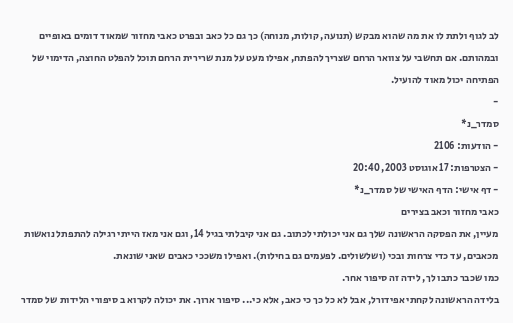לב לגוף ולתת לו את מה שהוא מבקש (תנועה, קולות, מנוחה) כך גם כל כאב ובפרט כאבי מחזור שמאוד דומים באופיים ובמהותם. אם תחשבי על צוואר הרחם שצריך להפתח, אפילו מעט על מנת שרירית הרחם תוכל להפלט החוצה, הדימוי של הפתיחה יכול מאוד להועיל.
-
סמדר_נ*
- הודעות: 2106
- הצטרפות: 17 אוגוסט 2003, 20:40
- דף אישי: הדף האישי של סמדר_נ*
כאבי מחזור וכאב בצירים
מעיין, את הפסקה הראשונה שלך גם אני יכולתי לכתוב. גם אני קיבלתי בגיל 14, וגם אני מאז הייתי רגילה להתפתל נואשות מכאבים, עד כדי צרחות ובכי (ושלשולים. לפעמים גם בחילות). ואפילו משככי כאבים שאני שונאת.
כמו שכבר כתבו לך, לידה זה סיפור אחר.
בלידה הראשונה לקחתי אפידורל, אבל לא כל כך כי כאב, אלא כי... סיפור ארוך. את יכולה לקרוא ב סיפורי הלידות של סמדר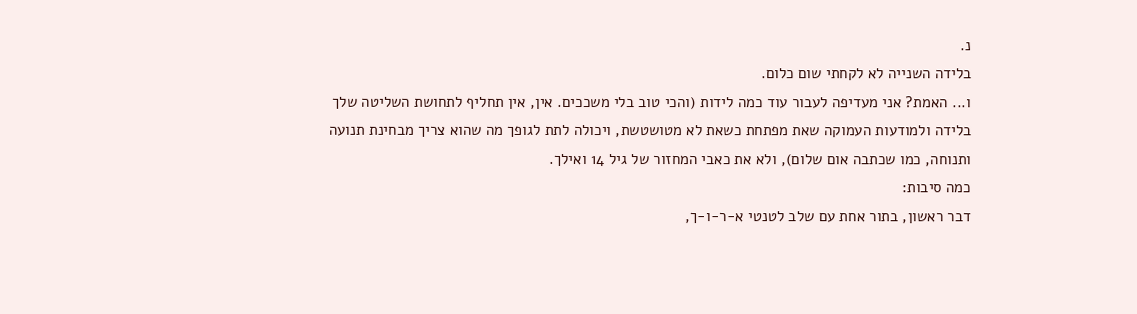נ.
בלידה השנייה לא לקחתי שום כלום.
ו... האמת? אני מעדיפה לעבור עוד כמה לידות (והכי טוב בלי משככים. אין, אין תחליף לתחושת השליטה שלך בלידה ולמודעות העמוקה שאת מפתחת כשאת לא מטושטשת, ויכולה לתת לגופך מה שהוא צריך מבחינת תנועה ותנוחה, כמו שכתבה אום שלום), ולא את כאבי המחזור של גיל 14 ואילך.
כמה סיבות:
דבר ראשון, בתור אחת עם שלב לטנטי א-ר-ו-ך,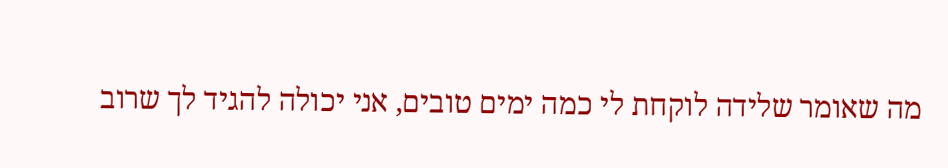מה שאומר שלידה לוקחת לי כמה ימים טובים, אני יכולה להגיד לך שרוב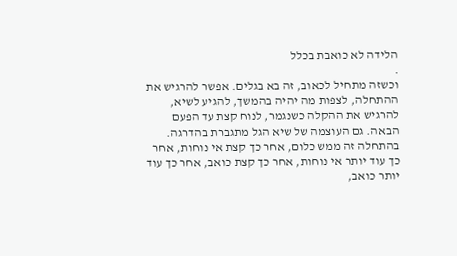הלידה לא כואבת בכלל
.
וכשזה מתחיל לכאוב, זה בא בגלים. אפשר להרגיש את ההתחלה, לצפות מה יהיה בהמשך, להגיע לשיא, להרגיש את ההקלה כשנגמר, לנוח קצת עד הפעם הבאה. גם העוצמה של שיא הגל מתגברת בהדרגה. בהתחלה זה ממש כלום, אחר כך קצת אי נוחות, אחר כך עוד יותר אי נוחות, אחר כך קצת כואב, אחר כך עוד יותר כואב,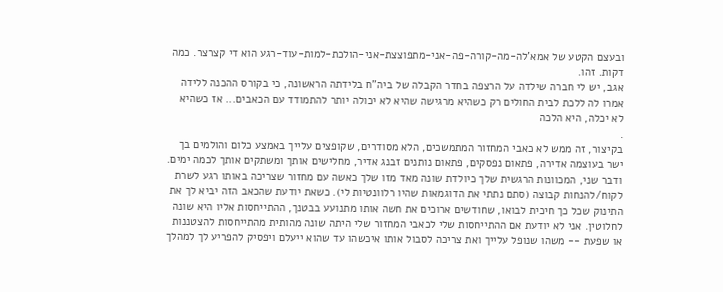ובעצם הקטע של אמא'לה-מה-קורה-פה-אני-מתפוצצת-אני-הולכת-למות-עוד-רגע הוא די קצרצר. כמה דקות. זהו.
אגב, יש לי חברה שילדה על הרצפה בחדר הקבלה של ביה"ח בלידתה הראשונה, כי בקורס ההכנה ללידה אמרו לה ללכת לבית החולים רק כשהיא מרגישה שהיא לא יכולה יותר להתמודד עם הכאבים... אז כשהיא לא יכלה, היא הלכה
.
בקיצור, זה ממש לא כאבי המחזור המתמשכים, הלא מסודרים, שקופצים עלייך באמצע כלום והולמים בך ישר בעוצמה אדירה, פתאום נפסקים, פתאום נותנים זבנג אדיר, מחלישים אותך ומשתקים אותך לכמה ימים.
ודבר שני, המכוונות הרגשית שלך כיולדת שונה מאד מזו שלך כאשה עם מחזור שצריכה באותו רגע לשרת לקוח/להנחות קבוצה (סתם נתתי את הדוגמאות שהיו רלוונטיות לי). כשאת יודעת שהכאב הזה יביא לך את התינוק שכל כך חיכית לבואו, שחודשים ארוכים את חשה אותו מתנועע בבטנך, ההתייחסות אליו היא שונה לחלוטין. אני לא יודעת אם ההתייחסות שלי לכאבי המחזור שלי היתה שונה מהותית מהתייחסות להצטננות או שפעת -- משהו שנופל עלייך ואת צריכה לסבול אותו איכשהו עד שהוא ייעלם ויפסיק להפריע לך למהלך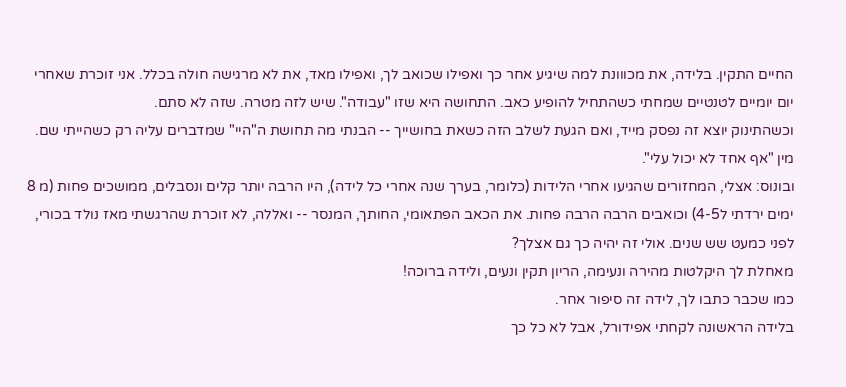החיים התקין. בלידה, את מכווונת למה שיגיע אחר כך ואפילו שכואב לך, ואפילו מאד, את לא מרגישה חולה בכלל. אני זוכרת שאחרי יום יומיים לטנטיים שמחתי כשהתחיל להופיע כאב. התחושה היא שזו "עבודה". שיש לזה מטרה. שזה לא סתם.
וכשהתינוק יוצא זה נפסק מייד, ואם הגעת לשלב הזה כשאת בחושייך -- הבנתי מה תחושת ה"היי" שמדברים עליה רק כשהייתי שם. מין "אף אחד לא יכול עלי".
ובונוס: אצלי, המחזורים שהגיעו אחרי הלידות (כלומר, בערך שנה אחרי כל לידה), היו הרבה יותר קלים ונסבלים, ממושכים פחות (מ 8 ימים ירדתי ל4-5) וכואבים הרבה הרבה פחות. את הכאב הפתאומי, החותך, המנסר -- ואללה, לא זוכרת שהרגשתי מאז נולד בכורי, לפני כמעט שש שנים. אולי זה יהיה כך גם אצלך?
מאחלת לך היקלטות מהירה ונעימה, הריון תקין ונעים, ולידה ברוכה!
כמו שכבר כתבו לך, לידה זה סיפור אחר.
בלידה הראשונה לקחתי אפידורל, אבל לא כל כך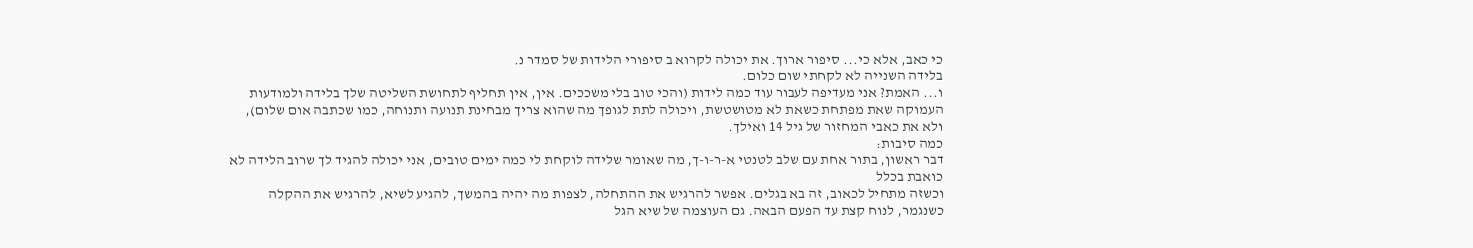כי כאב, אלא כי... סיפור ארוך. את יכולה לקרוא ב סיפורי הלידות של סמדר נ.
בלידה השנייה לא לקחתי שום כלום.
ו... האמת? אני מעדיפה לעבור עוד כמה לידות (והכי טוב בלי משככים. אין, אין תחליף לתחושת השליטה שלך בלידה ולמודעות העמוקה שאת מפתחת כשאת לא מטושטשת, ויכולה לתת לגופך מה שהוא צריך מבחינת תנועה ותנוחה, כמו שכתבה אום שלום), ולא את כאבי המחזור של גיל 14 ואילך.
כמה סיבות:
דבר ראשון, בתור אחת עם שלב לטנטי א-ר-ו-ך, מה שאומר שלידה לוקחת לי כמה ימים טובים, אני יכולה להגיד לך שרוב הלידה לא כואבת בכלל
וכשזה מתחיל לכאוב, זה בא בגלים. אפשר להרגיש את ההתחלה, לצפות מה יהיה בהמשך, להגיע לשיא, להרגיש את ההקלה כשנגמר, לנוח קצת עד הפעם הבאה. גם העוצמה של שיא הגל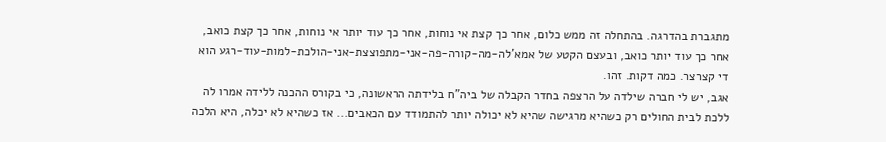מתגברת בהדרגה. בהתחלה זה ממש כלום, אחר כך קצת אי נוחות, אחר כך עוד יותר אי נוחות, אחר כך קצת כואב, אחר כך עוד יותר כואב, ובעצם הקטע של אמא'לה-מה-קורה-פה-אני-מתפוצצת-אני-הולכת-למות-עוד-רגע הוא די קצרצר. כמה דקות. זהו.
אגב, יש לי חברה שילדה על הרצפה בחדר הקבלה של ביה"ח בלידתה הראשונה, כי בקורס ההכנה ללידה אמרו לה ללכת לבית החולים רק כשהיא מרגישה שהיא לא יכולה יותר להתמודד עם הכאבים... אז כשהיא לא יכלה, היא הלכה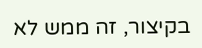בקיצור, זה ממש לא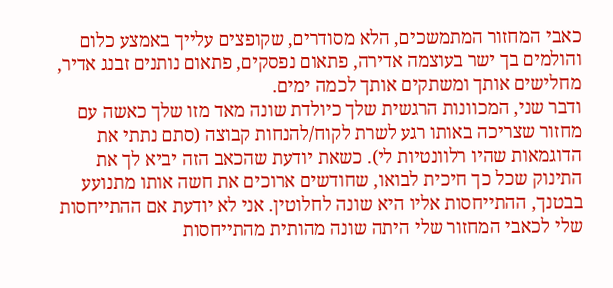כאבי המחזור המתמשכים, הלא מסודרים, שקופצים עלייך באמצע כלום והולמים בך ישר בעוצמה אדירה, פתאום נפסקים, פתאום נותנים זבנג אדיר, מחלישים אותך ומשתקים אותך לכמה ימים.
ודבר שני, המכוונות הרגשית שלך כיולדת שונה מאד מזו שלך כאשה עם מחזור שצריכה באותו רגע לשרת לקוח/להנחות קבוצה (סתם נתתי את הדוגמאות שהיו רלוונטיות לי). כשאת יודעת שהכאב הזה יביא לך את התינוק שכל כך חיכית לבואו, שחודשים ארוכים את חשה אותו מתנועע בבטנך, ההתייחסות אליו היא שונה לחלוטין. אני לא יודעת אם ההתייחסות שלי לכאבי המחזור שלי היתה שונה מהותית מהתייחסות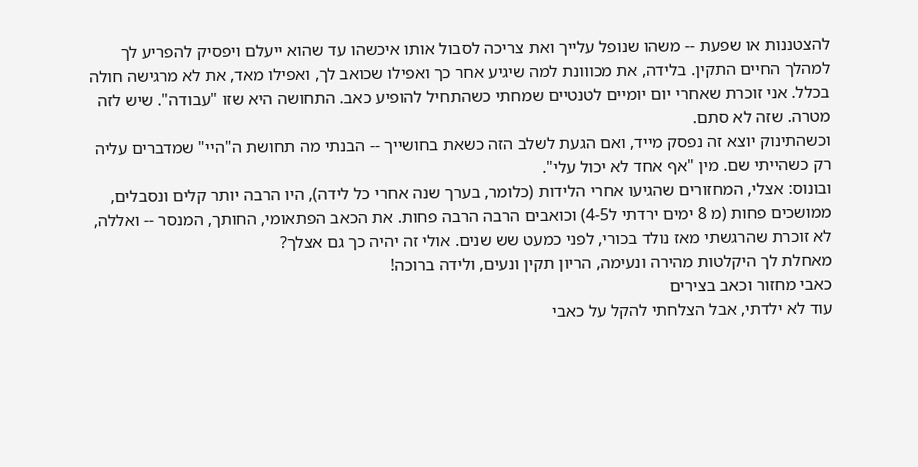להצטננות או שפעת -- משהו שנופל עלייך ואת צריכה לסבול אותו איכשהו עד שהוא ייעלם ויפסיק להפריע לך למהלך החיים התקין. בלידה, את מכווונת למה שיגיע אחר כך ואפילו שכואב לך, ואפילו מאד, את לא מרגישה חולה בכלל. אני זוכרת שאחרי יום יומיים לטנטיים שמחתי כשהתחיל להופיע כאב. התחושה היא שזו "עבודה". שיש לזה מטרה. שזה לא סתם.
וכשהתינוק יוצא זה נפסק מייד, ואם הגעת לשלב הזה כשאת בחושייך -- הבנתי מה תחושת ה"היי" שמדברים עליה רק כשהייתי שם. מין "אף אחד לא יכול עלי".
ובונוס: אצלי, המחזורים שהגיעו אחרי הלידות (כלומר, בערך שנה אחרי כל לידה), היו הרבה יותר קלים ונסבלים, ממושכים פחות (מ 8 ימים ירדתי ל4-5) וכואבים הרבה הרבה פחות. את הכאב הפתאומי, החותך, המנסר -- ואללה, לא זוכרת שהרגשתי מאז נולד בכורי, לפני כמעט שש שנים. אולי זה יהיה כך גם אצלך?
מאחלת לך היקלטות מהירה ונעימה, הריון תקין ונעים, ולידה ברוכה!
כאבי מחזור וכאב בצירים
עוד לא ילדתי, אבל הצלחתי להקל על כאבי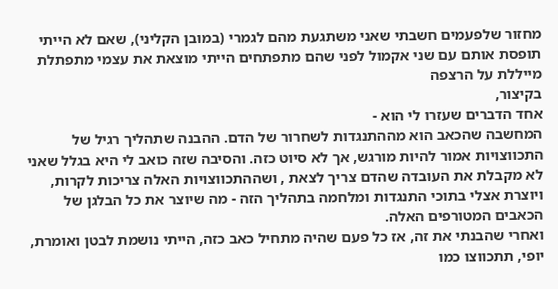מחזור שלפעמים חשבתי שאני משתגעת מהם לגמרי (במובן הקליני), שאם לא הייתי תופסת אותם עם שני אקמול לפני שהם מתפתחים הייתי מוצאת את עצמי מתפתלת מייללת על הרצפה
בקיצור,
אחד הדברים שעזרו לי הוא -
המחשבה שהכאב הוא מההתנגדות לשחרור של הדם. ההבנה שתהליך רגיל של התכווצויות אמור להיות מורגש, אך לא סיוט כזה. והסיבה שזה כואב לי היא בגלל שאני לא מקבלת את העובדה שהדם צריך לצאת , ושההתכווצויות האלה צריכות לקרות, ויוצרת אצלי בתוכי התנגדות ומלחמה בתהליך הזה - מה שיוצר את כל הבלגן של הכאבים המטורפים האלה.
ואחרי שהבנתי את זה, אז כל פעם שהיה מתחיל כאב כזה, הייתי נושמת לבטן ואומרת, יופי, תתכווצו כמו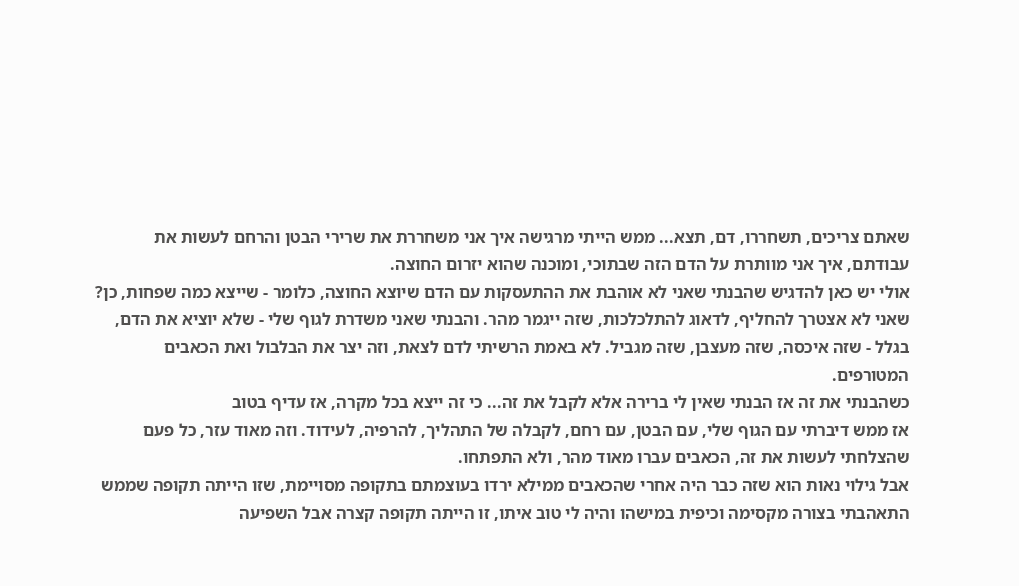שאתם צריכים, תשחררו, דם, תצא... ממש הייתי מרגישה איך אני משחררת את שרירי הבטן והרחם לעשות את עבודתם, איך אני מוותרת על הדם הזה שבתוכי, ומוכנה שהוא יזרום החוצה.
אולי יש כאן להדגיש שהבנתי שאני לא אוהבת את ההתעסקות עם הדם שיוצא החוצה, כלומר - שייצא כמה שפחות, כן? שאני לא אצטרך להחליף, לדאוג להתלכלכות, שזה ייגמר מהר. והבנתי שאני משדרת לגוף שלי - שלא יוציא את הדם, בגלל - שזה איכסה, שזה מעצבן, שזה מגביל. לא באמת הרשיתי לדם לצאת, וזה יצר את הבלבול ואת הכאבים המטורפים.
כשהבנתי את זה אז הבנתי שאין לי ברירה אלא לקבל את זה... כי זה ייצא בכל מקרה, אז עדיף בטוב
אז ממש דיברתי עם הגוף שלי, עם הבטן, עם רחם, לקבלה של התהליך, להרפיה, לעידוד. וזה מאוד עזר, כל פעם שהצלחתי לעשות את זה, הכאבים עברו מאוד מהר, ולא התפתחו.
אבל גילוי נאות הוא שזה כבר היה אחרי שהכאבים ממילא ירדו בעוצמתם בתקופה מסויימת, שזו הייתה תקופה שממש התאהבתי בצורה מקסימה וכיפית במישהו והיה לי טוב איתו, זו הייתה תקופה קצרה אבל השפיעה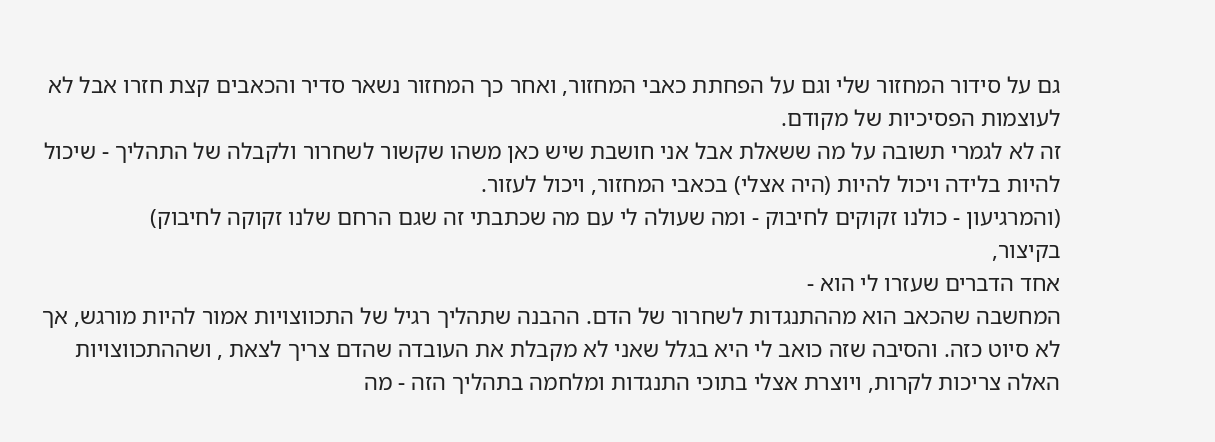גם על סידור המחזור שלי וגם על הפחתת כאבי המחזור, ואחר כך המחזור נשאר סדיר והכאבים קצת חזרו אבל לא לעוצמות הפסיכיות של מקודם.
זה לא לגמרי תשובה על מה ששאלת אבל אני חושבת שיש כאן משהו שקשור לשחרור ולקבלה של התהליך - שיכול להיות בלידה ויכול להיות (היה אצלי) בכאבי המחזור, ויכול לעזור.
(והמרגיעון - כולנו זקוקים לחיבוק - ומה שעולה לי עם מה שכתבתי זה שגם הרחם שלנו זקוקה לחיבוק)
בקיצור,
אחד הדברים שעזרו לי הוא -
המחשבה שהכאב הוא מההתנגדות לשחרור של הדם. ההבנה שתהליך רגיל של התכווצויות אמור להיות מורגש, אך לא סיוט כזה. והסיבה שזה כואב לי היא בגלל שאני לא מקבלת את העובדה שהדם צריך לצאת , ושההתכווצויות האלה צריכות לקרות, ויוצרת אצלי בתוכי התנגדות ומלחמה בתהליך הזה - מה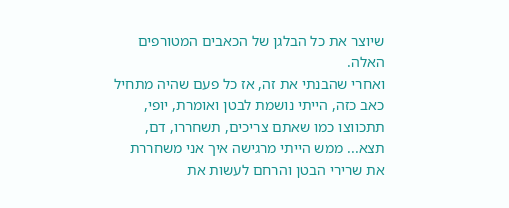שיוצר את כל הבלגן של הכאבים המטורפים האלה.
ואחרי שהבנתי את זה, אז כל פעם שהיה מתחיל כאב כזה, הייתי נושמת לבטן ואומרת, יופי, תתכווצו כמו שאתם צריכים, תשחררו, דם, תצא... ממש הייתי מרגישה איך אני משחררת את שרירי הבטן והרחם לעשות את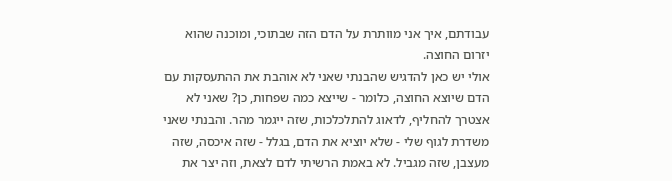עבודתם, איך אני מוותרת על הדם הזה שבתוכי, ומוכנה שהוא יזרום החוצה.
אולי יש כאן להדגיש שהבנתי שאני לא אוהבת את ההתעסקות עם הדם שיוצא החוצה, כלומר - שייצא כמה שפחות, כן? שאני לא אצטרך להחליף, לדאוג להתלכלכות, שזה ייגמר מהר. והבנתי שאני משדרת לגוף שלי - שלא יוציא את הדם, בגלל - שזה איכסה, שזה מעצבן, שזה מגביל. לא באמת הרשיתי לדם לצאת, וזה יצר את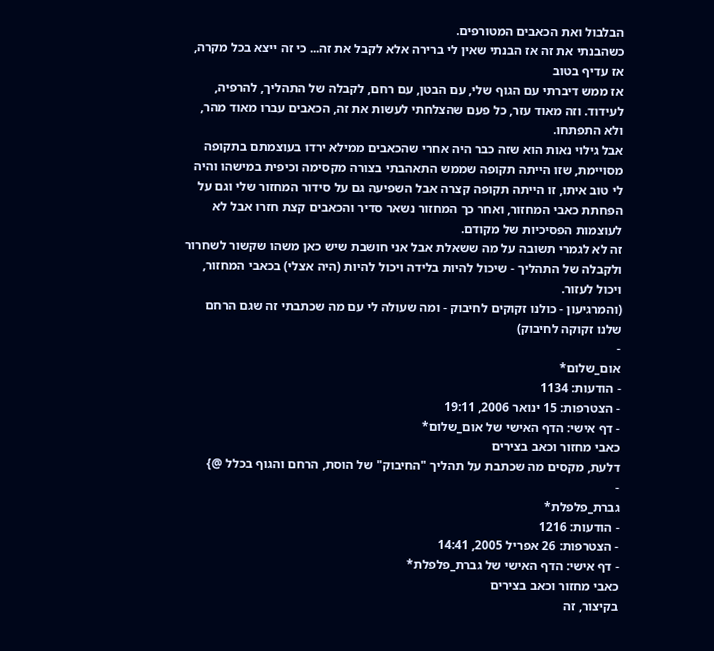הבלבול ואת הכאבים המטורפים.
כשהבנתי את זה אז הבנתי שאין לי ברירה אלא לקבל את זה... כי זה ייצא בכל מקרה, אז עדיף בטוב
אז ממש דיברתי עם הגוף שלי, עם הבטן, עם רחם, לקבלה של התהליך, להרפיה, לעידוד. וזה מאוד עזר, כל פעם שהצלחתי לעשות את זה, הכאבים עברו מאוד מהר, ולא התפתחו.
אבל גילוי נאות הוא שזה כבר היה אחרי שהכאבים ממילא ירדו בעוצמתם בתקופה מסויימת, שזו הייתה תקופה שממש התאהבתי בצורה מקסימה וכיפית במישהו והיה לי טוב איתו, זו הייתה תקופה קצרה אבל השפיעה גם על סידור המחזור שלי וגם על הפחתת כאבי המחזור, ואחר כך המחזור נשאר סדיר והכאבים קצת חזרו אבל לא לעוצמות הפסיכיות של מקודם.
זה לא לגמרי תשובה על מה ששאלת אבל אני חושבת שיש כאן משהו שקשור לשחרור ולקבלה של התהליך - שיכול להיות בלידה ויכול להיות (היה אצלי) בכאבי המחזור, ויכול לעזור.
(והמרגיעון - כולנו זקוקים לחיבוק - ומה שעולה לי עם מה שכתבתי זה שגם הרחם שלנו זקוקה לחיבוק)
-
אום_שלום*
- הודעות: 1134
- הצטרפות: 15 ינואר 2006, 19:11
- דף אישי: הדף האישי של אום_שלום*
כאבי מחזור וכאב בצירים
דלעת, מקסים מה שכתבת על תהליך "החיבוק" של הוסת, הרחם והגוף בכלל @}
-
גברת_פלפלת*
- הודעות: 1216
- הצטרפות: 26 אפריל 2005, 14:41
- דף אישי: הדף האישי של גברת_פלפלת*
כאבי מחזור וכאב בצירים
בקיצור, זה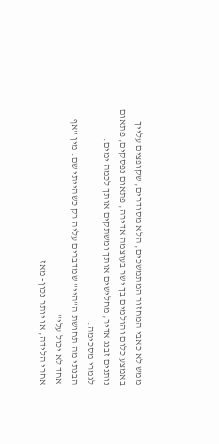ממש לא כאבי המחזור המתמשכים, הלא מסודרים, שקופצים עלייך באמצע כלום והולמים בך ישר בעוצמה אדירה, פתאום נפסקים, פתאום נותנים זבנג אדיר, מחלישים אותך ומשתקים אותך לכמה ימים.
לגמרי מסכימה.
הבנתי מה תחושת ה"היי" שמדברים עליה רק כשהייתי שם. מין "אף אחד לא יכול עלי"
אחרי הלידה, או יותר נכון- מאז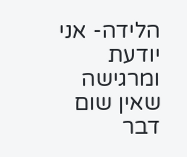הלידה- אני יודעת ומרגישה שאין שום דבר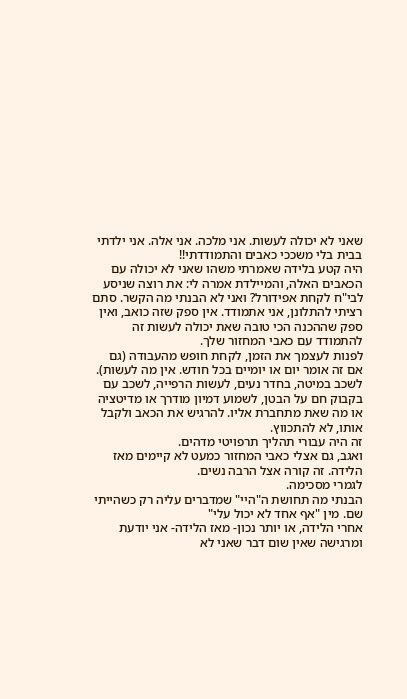שאני לא יכולה לעשות. אני מלכה. אני אלה. אני ילדתי בבית בלי משככי כאבים והתמודדתי!!
היה קטע בלידה שאמרתי משהו שאני לא יכולה עם הכאבים האלה, והמיילדת אמרה לי: את רוצה שניסע לבי"ח לקחת אפידורל? ואני לא הבנתי מה הקשר. סתם רציתי להתלונן, אני אתמודד. אין ספק שזה כואב, ואין ספק שההכנה הכי טובה שאת יכולה לעשות זה להתמודד עם כאבי המחזור שלך.
לפנות לעצמך את הזמן, לקחת חופש מהעבודה (גם אם זה אומר יום או יומיים בכל חודש. אין מה לעשות). לשכב במיטה, בחדר נעים, לעשות הרפייה, לשכב עם בקבוק חם על הבטן, לשמוע דמיון מודרך או מדיטציה או מה שאת מתחברת אליו. להרגיש את הכאב ולקבל אותו, לא להתכווץ.
זה היה עבורי תהליך תרפויטי מדהים.
ואגב, גם אצלי כאבי המחזור כמעט לא קיימים מאז הלידה. זה קורה אצל הרבה נשים.
לגמרי מסכימה.
הבנתי מה תחושת ה"היי" שמדברים עליה רק כשהייתי שם. מין "אף אחד לא יכול עלי"
אחרי הלידה, או יותר נכון- מאז הלידה- אני יודעת ומרגישה שאין שום דבר שאני לא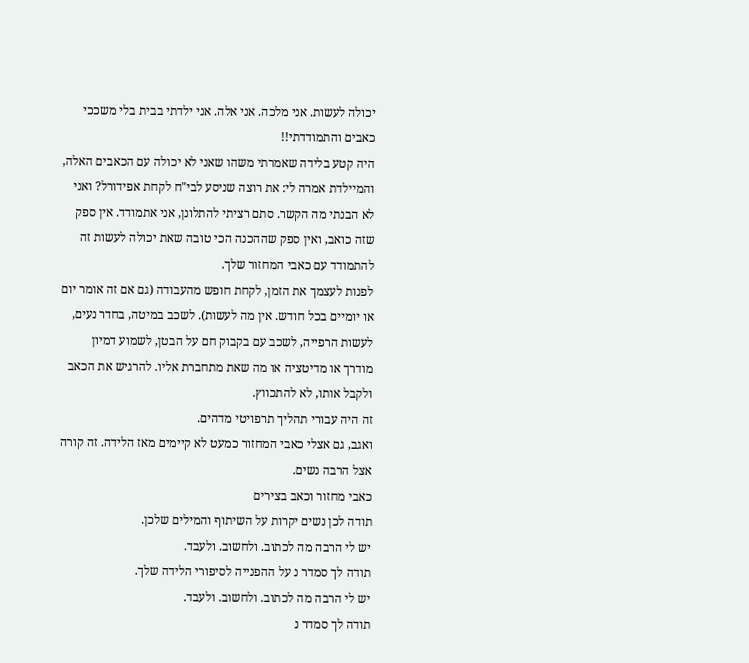יכולה לעשות. אני מלכה. אני אלה. אני ילדתי בבית בלי משככי כאבים והתמודדתי!!
היה קטע בלידה שאמרתי משהו שאני לא יכולה עם הכאבים האלה, והמיילדת אמרה לי: את רוצה שניסע לבי"ח לקחת אפידורל? ואני לא הבנתי מה הקשר. סתם רציתי להתלונן, אני אתמודד. אין ספק שזה כואב, ואין ספק שההכנה הכי טובה שאת יכולה לעשות זה להתמודד עם כאבי המחזור שלך.
לפנות לעצמך את הזמן, לקחת חופש מהעבודה (גם אם זה אומר יום או יומיים בכל חודש. אין מה לעשות). לשכב במיטה, בחדר נעים, לעשות הרפייה, לשכב עם בקבוק חם על הבטן, לשמוע דמיון מודרך או מדיטציה או מה שאת מתחברת אליו. להרגיש את הכאב ולקבל אותו, לא להתכווץ.
זה היה עבורי תהליך תרפויטי מדהים.
ואגב, גם אצלי כאבי המחזור כמעט לא קיימים מאז הלידה. זה קורה אצל הרבה נשים.
כאבי מחזור וכאב בצירים
תודה לכן נשים יקרות על השיתוף והמילים שלכן.
יש לי הרבה מה לכתוב. ולחשוב. ולעבד.
תודה לך סמדר נ על ההפנייה לסיפורי הלידה שלך.
יש לי הרבה מה לכתוב. ולחשוב. ולעבד.
תודה לך סמדר נ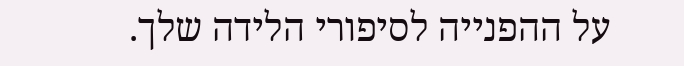על ההפנייה לסיפורי הלידה שלך.